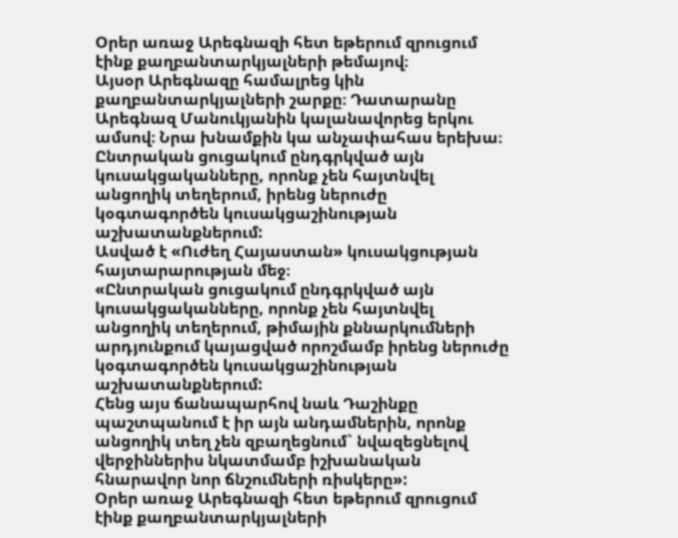Օրեր առաջ Արեգնազի հետ եթերում զրուցում էինք քաղբանտարկյալների թեմայով։
Այսօր Արեգնազը համալրեց կին քաղբանտարկյալների շարքը։ Դատարանը Արեգնազ Մանուկյանին կալանավորեց երկու ամսով։ Նրա խնամքին կա անչափահաս երեխա։
Ընտրական ցուցակում ընդգրկված այն կուսակցականները, որոնք չեն հայտնվել անցողիկ տեղերում, իրենց ներուժը կօգտագործեն կուսակցաշինության աշխատանքներում:
Ասված է «Ուժեղ Հայաստան» կուսակցության հայտարարության մեջ։
«Ընտրական ցուցակում ընդգրկված այն կուսակցականները, որոնք չեն հայտնվել անցողիկ տեղերում, թիմային քննարկումների արդյունքում կայացված որոշմամբ իրենց ներուժը կօգտագործեն կուսակցաշինության աշխատանքներում:
Հենց այս ճանապարհով նաև Դաշինքը պաշտպանում է իր այն անդամներին, որոնք անցողիկ տեղ չեն զբաղեցնում` նվազեցնելով վերջիններիս նկատմամբ իշխանական հնարավոր նոր ճնշումների ռիսկերը»:
Օրեր առաջ Արեգնազի հետ եթերում զրուցում էինք քաղբանտարկյալների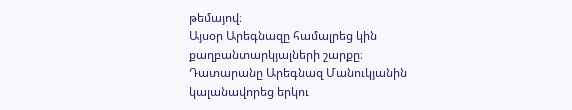թեմայով։
Այսօր Արեգնազը համալրեց կին քաղբանտարկյալների շարքը։ Դատարանը Արեգնազ Մանուկյանին կալանավորեց երկու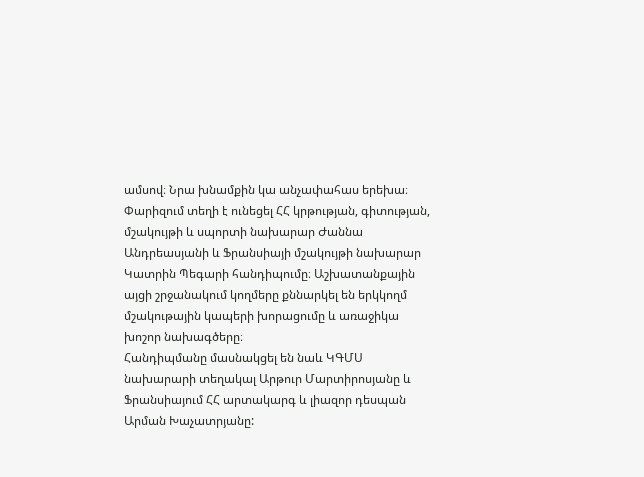ամսով։ Նրա խնամքին կա անչափահաս երեխա։
Փարիզում տեղի է ունեցել ՀՀ կրթության, գիտության, մշակույթի և սպորտի նախարար Ժաննա Անդրեասյանի և Ֆրանսիայի մշակույթի նախարար Կատրին Պեգարի հանդիպումը։ Աշխատանքային այցի շրջանակում կողմերը քննարկել են երկկողմ մշակութային կապերի խորացումը և առաջիկա խոշոր նախագծերը։
Հանդիպմանը մասնակցել են նաև ԿԳՄՍ նախարարի տեղակալ Արթուր Մարտիրոսյանը և Ֆրանսիայում ՀՀ արտակարգ և լիազոր դեսպան Արման Խաչատրյանը: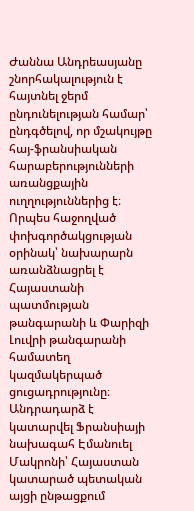Ժաննա Անդրեասյանը շնորհակալություն է հայտնել ջերմ ընդունելության համար՝ ընդգծելով, որ մշակույթը հայ-ֆրանսիական հարաբերությունների առանցքային ուղղություններից է։ Որպես հաջողված փոխգործակցության օրինակ՝ նախարարն առանձնացրել է Հայաստանի պատմության թանգարանի և Փարիզի Լուվրի թանգարանի համատեղ կազմակերպած ցուցադրությունը։
Անդրադարձ է կատարվել Ֆրանսիայի նախագահ Էմանուել Մակրոնի՝ Հայաստան կատարած պետական այցի ընթացքում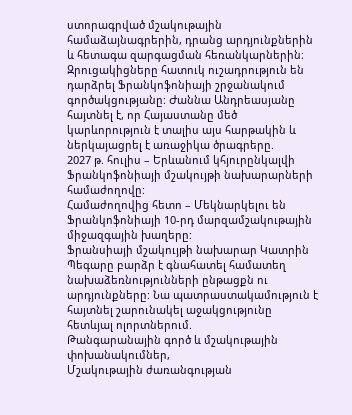ստորագրված մշակութային համաձայնագրերին, դրանց արդյունքներին և հետագա զարգացման հեռանկարներին։
Զրուցակիցները հատուկ ուշադրություն են դարձրել Ֆրանկոֆոնիայի շրջանակում գործակցությանը: Ժաննա Անդրեասյանը հայտնել է, որ Հայաստանը մեծ կարևորություն է տալիս այս հարթակին և ներկայացրել է առաջիկա ծրագրերը.
2027 թ. հուլիս – Երևանում կհյուրընկալվի Ֆրանկոֆոնիայի մշակույթի նախարարների համաժողովը:
Համաժողովից հետո – Մեկնարկելու են Ֆրանկոֆոնիայի 10-րդ մարզամշակութային միջազգային խաղերը:
Ֆրանսիայի մշակույթի նախարար Կատրին Պեգարը բարձր է գնահատել համատեղ նախաձեռնությունների ընթացքն ու արդյունքները: Նա պատրաստակամություն է հայտնել շարունակել աջակցությունը հետևյալ ոլորտներում.
Թանգարանային գործ և մշակութային փոխանակումներ,
Մշակութային ժառանգության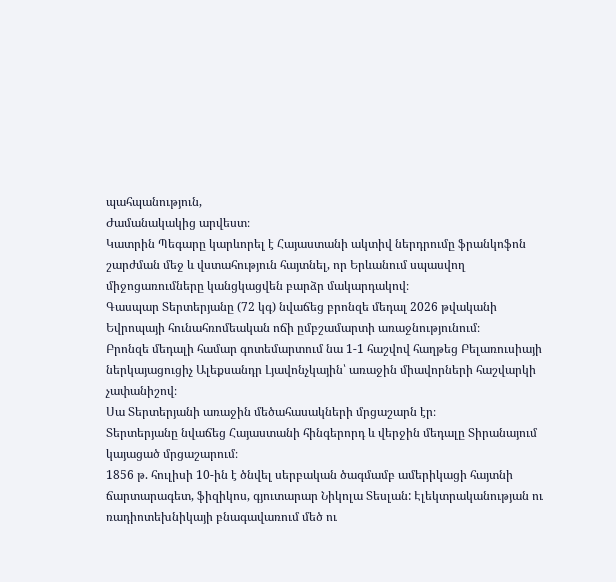պահպանություն,
Ժամանակակից արվեստ։
Կատրին Պեգարը կարևորել է Հայաստանի ակտիվ ներդրումը ֆրանկոֆոն շարժման մեջ և վստահություն հայտնել, որ Երևանում սպասվող միջոցառումները կանցկացվեն բարձր մակարդակով։
Գասպար Տերտերյանը (72 կգ) նվաճեց բրոնզե մեդալ 2026 թվականի Եվրոպայի հունահռոմեական ոճի ըմբշամարտի առաջնությունում։
Բրոնզե մեդալի համար գոտեմարտում նա 1-1 հաշվով հաղթեց Բելառուսիայի ներկայացուցիչ Ալեքսանդր Լյավոնչկային՝ առաջին միավորների հաշվարկի չափանիշով։
Սա Տերտերյանի առաջին մեծահասակների մրցաշարն էր։
Տերտերյանը նվաճեց Հայաստանի հինգերորդ և վերջին մեդալը Տիրանայում կայացած մրցաշարում։
1856 թ. հուլիսի 10-ին է ծնվել սերբական ծագմամբ ամերիկացի հայտնի ճարտարագետ, ֆիզիկոս, գյուտարար Նիկոլա Տեսլան: Էլեկտրականության ու ռադիոտեխնիկայի բնագավառում մեծ ու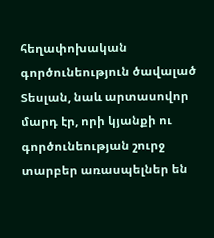հեղափոխական գործունեություն ծավալած Տեսլան, նաև արտասովոր մարդ էր, որի կյանքի ու գործունեության շուրջ տարբեր առասպելներ են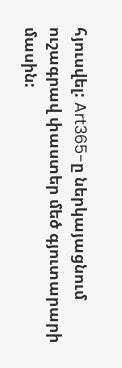հյուսվել: Art365-ը ներկայացնում ուշագրավ փաստեր մեծ գյուտարարի մասին: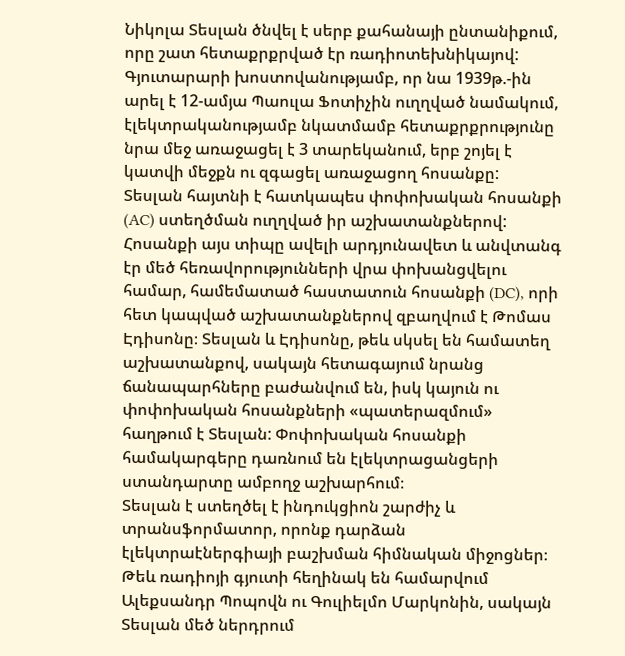Նիկոլա Տեսլան ծնվել է սերբ քահանայի ընտանիքում, որը շատ հետաքրքրված էր ռադիոտեխնիկայով: Գյուտարարի խոստովանությամբ, որ նա 1939թ.-ին արել է 12-ամյա Պաուլա Ֆոտիչին ուղղված նամակում, էլեկտրականությամբ նկատմամբ հետաքրքրությունը նրա մեջ առաջացել է 3 տարեկանում, երբ շոյել է կատվի մեջքն ու զգացել առաջացող հոսանքը:
Տեսլան հայտնի է հատկապես փոփոխական հոսանքի (AC) ստեղծման ուղղված իր աշխատանքներով: Հոսանքի այս տիպը ավելի արդյունավետ և անվտանգ էր մեծ հեռավորությունների վրա փոխանցվելու համար, համեմատած հաստատուն հոսանքի (DC), որի հետ կապված աշխատանքներով զբաղվում է Թոմաս Էդիսոնը։ Տեսլան և Էդիսոնը, թեև սկսել են համատեղ աշխատանքով, սակայն հետագայում նրանց ճանապարհները բաժանվում են, իսկ կայուն ու փոփոխական հոսանքների «պատերազմում» հաղթում է Տեսլան: Փոփոխական հոսանքի համակարգերը դառնում են էլեկտրացանցերի ստանդարտը ամբողջ աշխարհում։
Տեսլան է ստեղծել է ինդուկցիոն շարժիչ և տրանսֆորմատոր, որոնք դարձան էլեկտրաէներգիայի բաշխման հիմնական միջոցներ։
Թեև ռադիոյի գյուտի հեղինակ են համարվում Ալեքսանդր Պոպովն ու Գուլիելմո Մարկոնին, սակայն Տեսլան մեծ ներդրում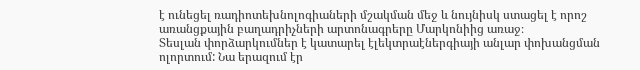է ունեցել ռադիոտեխնոլոգիաների մշակման մեջ և նույնիսկ ստացել է որոշ առանցքային բաղադրիչների արտոնագրերը Մարկոնիից առաջ։
Տեսլան փորձարկումներ է կատարել էլեկտրաէներգիայի անլար փոխանցման ոլորտում: Նա երազում էր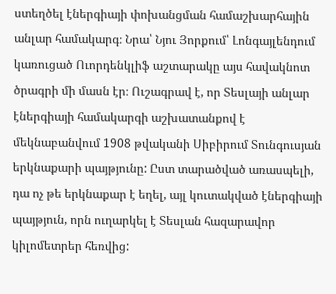ստեղծել էներգիայի փոխանցման համաշխարհային անլար համակարգ։ Նրա՝ Նյու Յորքում՝ Լոնգայլենդում կառուցած Ուորդենկլիֆ աշտարակը այս հավակնոտ ծրագրի մի մասն էր։ Ուշագրավ է, որ Տեսլայի անլար էներգիայի համակարգի աշխատանքով է մեկնաբանվում 1908 թվականի Սիբիրում Տունգուսյան երկնաքարի պայթյունը: Ըստ տարածված առասպելի, դա ոչ թե երկնաքար է եղել, այլ կուտակված էներգիայի պայթյուն, որն ուղարկել է Տեսլան հազարավոր կիլոմետրեր հեռվից: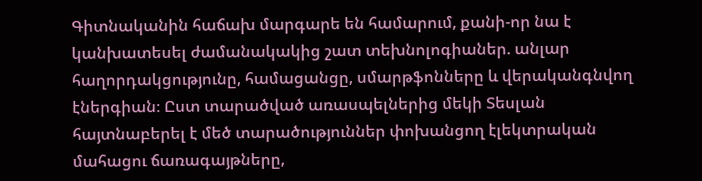Գիտնականին հաճախ մարգարե են համարում, քանի-որ նա է կանխատեսել ժամանակակից շատ տեխնոլոգիաներ. անլար հաղորդակցությունը, համացանցը, սմարթֆոնները և վերականգնվող էներգիան։ Ըստ տարածված առասպելներից մեկի Տեսլան հայտնաբերել է մեծ տարածություններ փոխանցող էլեկտրական մահացու ճառագայթները,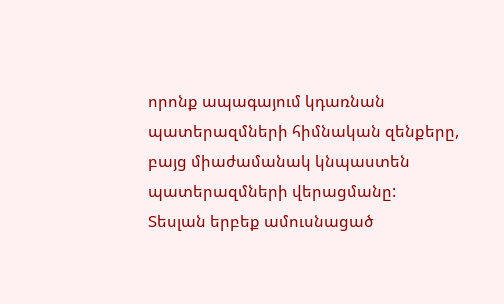որոնք ապագայում կդառնան պատերազմների հիմնական զենքերը, բայց միաժամանակ կնպաստեն պատերազմների վերացմանը:
Տեսլան երբեք ամուսնացած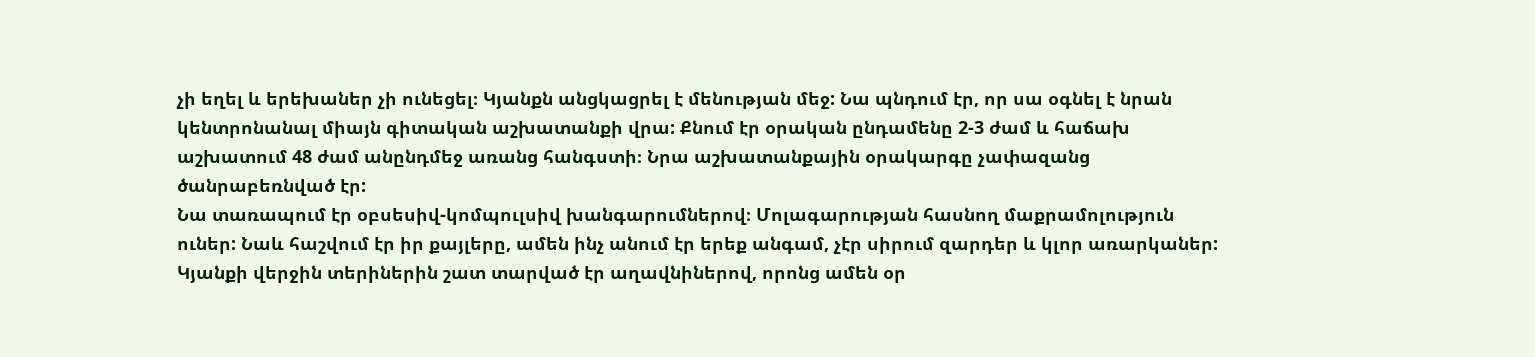չի եղել և երեխաներ չի ունեցել։ Կյանքն անցկացրել է մենության մեջ: Նա պնդում էր, որ սա օգնել է նրան կենտրոնանալ միայն գիտական աշխատանքի վրա: Քնում էր օրական ընդամենը 2-3 ժամ և հաճախ աշխատում 48 ժամ անընդմեջ առանց հանգստի։ Նրա աշխատանքային օրակարգը չափազանց ծանրաբեռնված էր:
Նա տառապում էր օբսեսիվ-կոմպուլսիվ խանգարումներով։ Մոլագարության հասնող մաքրամոլություն ուներ: Նաև հաշվում էր իր քայլերը, ամեն ինչ անում էր երեք անգամ, չէր սիրում զարդեր և կլոր առարկաներ: Կյանքի վերջին տերիներին շատ տարված էր աղավնիներով, որոնց ամեն օր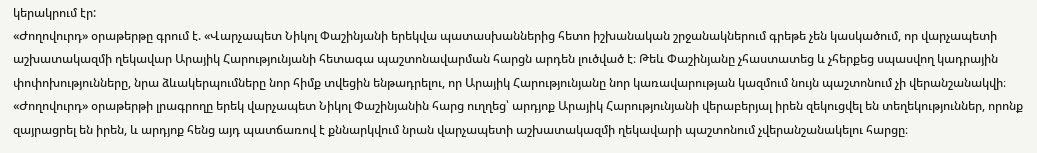կերակրում էր:
«Ժողովուրդ» օրաթերթը գրում է. «Վարչապետ Նիկոլ Փաշինյանի երեկվա պատասխաններից հետո իշխանական շրջանակներում գրեթե չեն կասկածում, որ վարչապետի աշխատակազմի ղեկավար Արայիկ Հարությունյանի հետագա պաշտոնավարման հարցն արդեն լուծված է։ Թեև Փաշինյանը չհաստատեց և չհերքեց սպասվող կադրային փոփոխությունները, նրա ձևակերպումները նոր հիմք տվեցին ենթադրելու, որ Արայիկ Հարությունյանը նոր կառավարության կազմում նույն պաշտոնում չի վերանշանակվի։
«Ժողովուրդ» օրաթերթի լրագրողը երեկ վարչապետ Նիկոլ Փաշինյանին հարց ուղղեց՝ արդյոք Արայիկ Հարությունյանի վերաբերյալ իրեն զեկուցվել են տեղեկություններ, որոնք զայրացրել են իրեն, և արդյոք հենց այդ պատճառով է քննարկվում նրան վարչապետի աշխատակազմի ղեկավարի պաշտոնում չվերանշանակելու հարցը։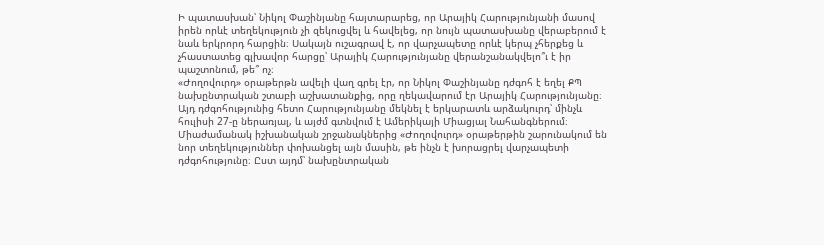Ի պատասխան՝ Նիկոլ Փաշինյանը հայտարարեց, որ Արայիկ Հարությունյանի մասով իրեն որևէ տեղեկություն չի զեկուցվել և հավելեց, որ նույն պատասխանը վերաբերում է նաև երկրորդ հարցին։ Սակայն ուշագրավ է, որ վարչապետը որևէ կերպ չհերքեց և չհաստատեց գլխավոր հարցը՝ Արայիկ Հարությունյանը վերանշանակվելո՞ւ է իր պաշտոնում, թե՞ ոչ։
«Ժողովուրդ» օրաթերթն ավելի վաղ գրել էր, որ Նիկոլ Փաշինյանը դժգոհ է եղել ՔՊ նախընտրական շտաբի աշխատանքից, որը ղեկավարում էր Արայիկ Հարությունյանը։ Այդ դժգոհությունից հետո Հարությունյանը մեկնել է երկարատև արձակուրդ՝ մինչև հուլիսի 27-ը ներառյալ, և այժմ գտնվում է Ամերիկայի Միացյալ Նահանգներում։
Միաժամանակ իշխանական շրջանակներից «Ժողովուրդ» օրաթերթին շարունակում են նոր տեղեկություններ փոխանցել այն մասին, թե ինչն է խորացրել վարչապետի դժգոհությունը։ Ըստ այդմ՝ նախընտրական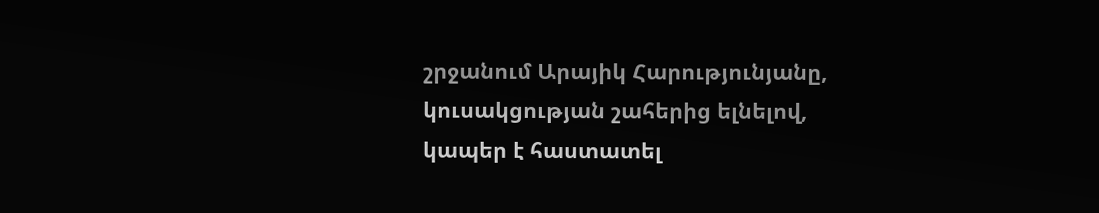շրջանում Արայիկ Հարությունյանը, կուսակցության շահերից ելնելով, կապեր է հաստատել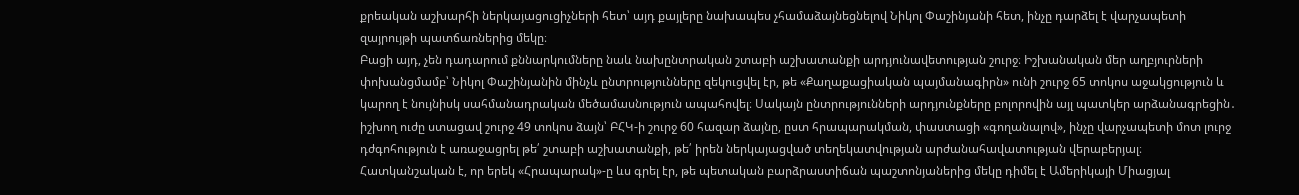քրեական աշխարհի ներկայացուցիչների հետ՝ այդ քայլերը նախապես չհամաձայնեցնելով Նիկոլ Փաշինյանի հետ, ինչը դարձել է վարչապետի զայրույթի պատճառներից մեկը։
Բացի այդ, չեն դադարում քննարկումները նաև նախընտրական շտաբի աշխատանքի արդյունավետության շուրջ։ Իշխանական մեր աղբյուրների փոխանցմամբ՝ Նիկոլ Փաշինյանին մինչև ընտրությունները զեկուցվել էր, թե «Քաղաքացիական պայմանագիրն» ունի շուրջ 65 տոկոս աջակցություն և կարող է նույնիսկ սահմանադրական մեծամասնություն ապահովել։ Սակայն ընտրությունների արդյունքները բոլորովին այլ պատկեր արձանագրեցին․ իշխող ուժը ստացավ շուրջ 49 տոկոս ձայն՝ ԲՀԿ-ի շուրջ 60 հազար ձայնը, ըստ հրապարակման, փաստացի «գողանալով», ինչը վարչապետի մոտ լուրջ դժգոհություն է առաջացրել թե՛ շտաբի աշխատանքի, թե՛ իրեն ներկայացված տեղեկատվության արժանահավատության վերաբերյալ։
Հատկանշական է, որ երեկ «Հրապարակ»-ը ևս գրել էր, թե պետական բարձրաստիճան պաշտոնյաներից մեկը դիմել է Ամերիկայի Միացյալ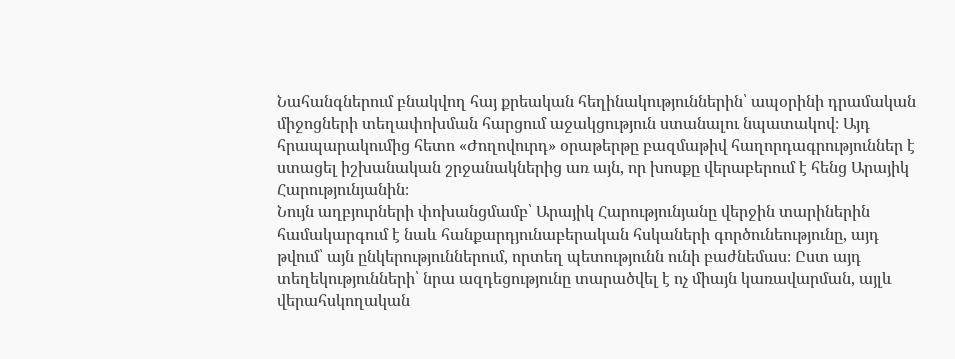Նահանգներում բնակվող հայ քրեական հեղինակություններին՝ ապօրինի դրամական միջոցների տեղափոխման հարցում աջակցություն ստանալու նպատակով։ Այդ հրապարակումից հետո «Ժողովուրդ» օրաթերթը բազմաթիվ հաղորդագրություններ է ստացել իշխանական շրջանակներից առ այն, որ խոսքը վերաբերում է հենց Արայիկ Հարությունյանին։
Նույն աղբյուրների փոխանցմամբ՝ Արայիկ Հարությունյանը վերջին տարիներին համակարգում է նաև հանքարդյունաբերական հսկաների գործունեությունը, այդ թվում՝ այն ընկերություններում, որտեղ պետությունն ունի բաժնեմաս։ Ըստ այդ տեղեկությունների՝ նրա ազդեցությունը տարածվել է ոչ միայն կառավարման, այլև վերահսկողական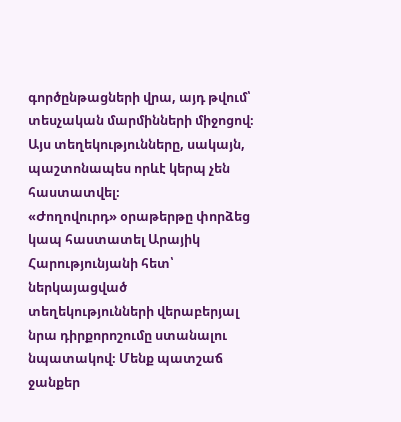գործընթացների վրա, այդ թվում՝ տեսչական մարմինների միջոցով։ Այս տեղեկությունները, սակայն, պաշտոնապես որևէ կերպ չեն հաստատվել։
«Ժողովուրդ» օրաթերթը փորձեց կապ հաստատել Արայիկ Հարությունյանի հետ՝ ներկայացված տեղեկությունների վերաբերյալ նրա դիրքորոշումը ստանալու նպատակով։ Մենք պատշաճ ջանքեր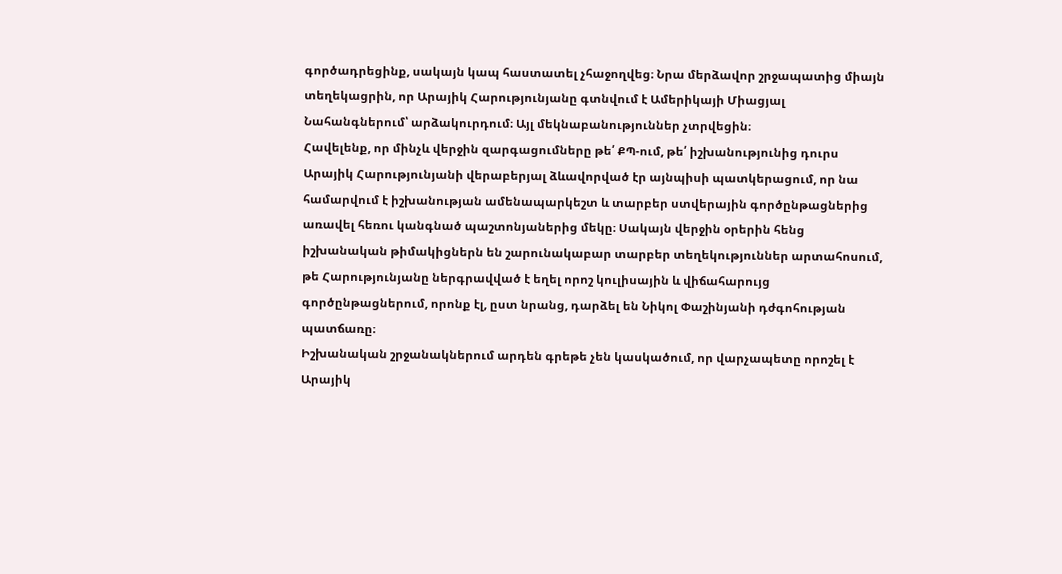գործադրեցինք, սակայն կապ հաստատել չհաջողվեց։ Նրա մերձավոր շրջապատից միայն տեղեկացրին, որ Արայիկ Հարությունյանը գտնվում է Ամերիկայի Միացյալ Նահանգներում՝ արձակուրդում։ Այլ մեկնաբանություններ չտրվեցին։
Հավելենք, որ մինչև վերջին զարգացումները թե՛ ՔՊ-ում, թե՛ իշխանությունից դուրս Արայիկ Հարությունյանի վերաբերյալ ձևավորված էր այնպիսի պատկերացում, որ նա համարվում է իշխանության ամենապարկեշտ և տարբեր ստվերային գործընթացներից առավել հեռու կանգնած պաշտոնյաներից մեկը։ Սակայն վերջին օրերին հենց իշխանական թիմակիցներն են շարունակաբար տարբեր տեղեկություններ արտահոսում, թե Հարությունյանը ներգրավված է եղել որոշ կուլիսային և վիճահարույց գործընթացներում, որոնք էլ, ըստ նրանց, դարձել են Նիկոլ Փաշինյանի դժգոհության պատճառը։
Իշխանական շրջանակներում արդեն գրեթե չեն կասկածում, որ վարչապետը որոշել է Արայիկ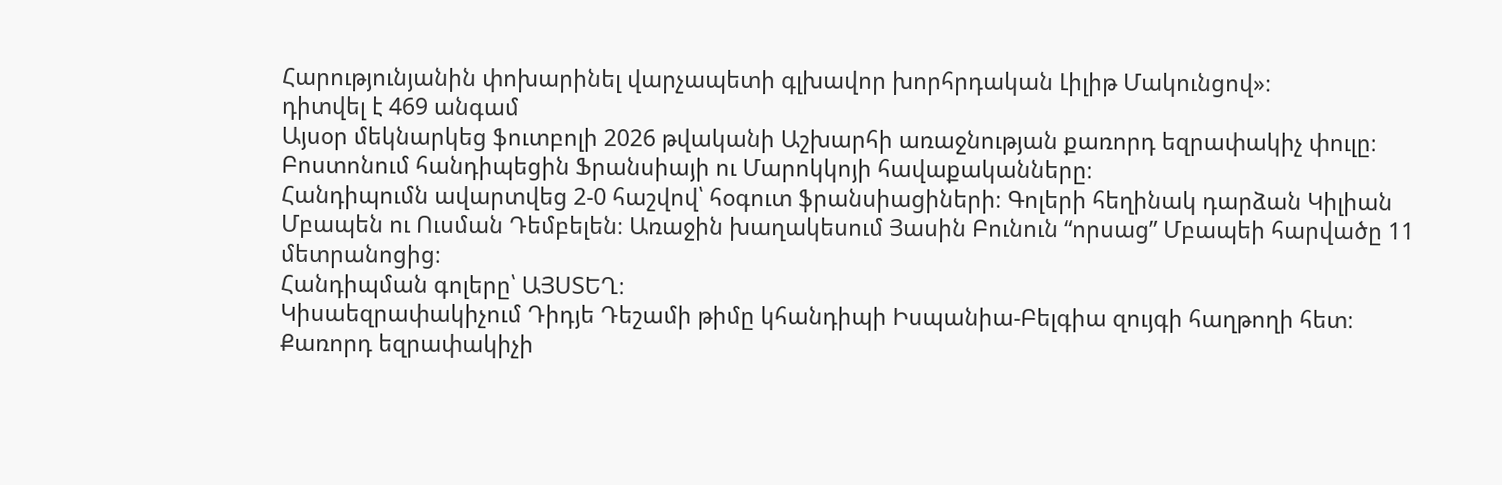Հարությունյանին փոխարինել վարչապետի գլխավոր խորհրդական Լիլիթ Մակունցով»։
դիտվել է 469 անգամ
Այսօր մեկնարկեց ֆուտբոլի 2026 թվականի Աշխարհի առաջնության քառորդ եզրափակիչ փուլը։ Բոստոնում հանդիպեցին Ֆրանսիայի ու Մարոկկոյի հավաքականները։
Հանդիպումն ավարտվեց 2-0 հաշվով՝ հօգուտ ֆրանսիացիների։ Գոլերի հեղինակ դարձան Կիլիան Մբապեն ու Ուսման Դեմբելեն։ Առաջին խաղակեսում Յասին Բունուն “որսաց” Մբապեի հարվածը 11 մետրանոցից։
Հանդիպման գոլերը՝ ԱՅՍՏԵՂ։
Կիսաեզրափակիչում Դիդյե Դեշամի թիմը կհանդիպի Իսպանիա-Բելգիա զույգի հաղթողի հետ։
Քառորդ եզրափակիչի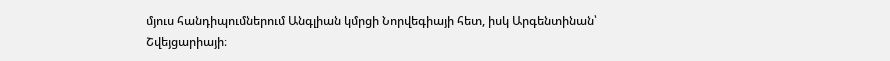մյուս հանդիպումներում Անգլիան կմրցի Նորվեգիայի հետ, իսկ Արգենտինան՝ Շվեյցարիայի։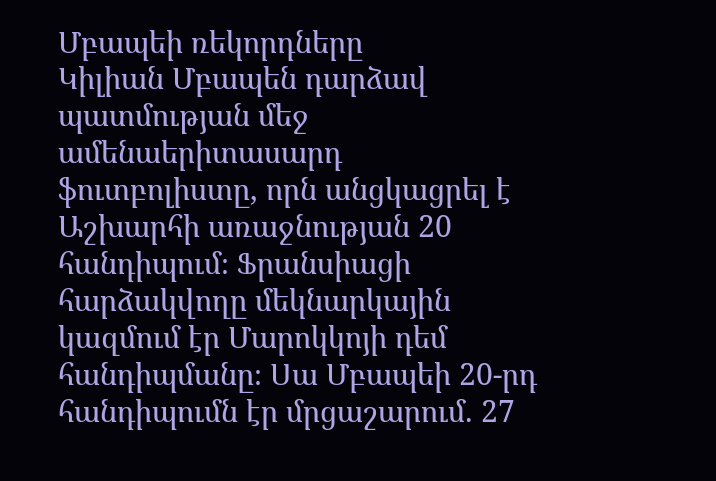Մբապեի ռեկորդները
Կիլիան Մբապեն դարձավ պատմության մեջ ամենաերիտասարդ ֆուտբոլիստը, որն անցկացրել է Աշխարհի առաջնության 20 հանդիպում։ Ֆրանսիացի հարձակվողը մեկնարկային կազմում էր Մարոկկոյի դեմ հանդիպմանը։ Սա Մբապեի 20-րդ հանդիպումն էր մրցաշարում. 27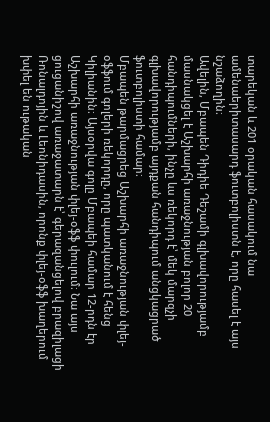տարեկան և 201 օրական հասակում նա ամենաերիտասարդ ֆուտբոլիստն է, որը հասել է այս նշաձողին։
Ավելին, Մբապեն Դիդիե Դեշամի գլխավորությամբ մասնակցել է Աշխարհի առաջնության բոլոր 20 հանդիպումների, ինչը ևս ռեկորդ է՝ մեկ մարզչի գլխավորությամբ այդքան հանդիպում անցկացրած ֆուտբոլիստի համար։
Մբապեն թարմացրեց Աշխարհի առաջնության փլեյ-օֆֆում գոլերի ռեկորդը, որը պատկանում է հենց Կիլիանին։ Այսօրվա գոլը Մբապեի համար 12-րդն էր Աշխարհի առաջնության փլեյ-օֆֆ փուլում։ Նա այս ցուցանիշով առաջատարն է՝ գերազանցելով բրազիլացի Ռոնալդոյին և Լեոնիդասին, որոնք փլեյ-օֆֆ խաղերում խփել են ութական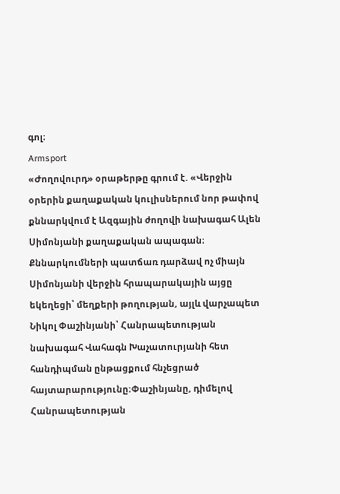գոլ։
Armsport
«Ժողովուրդ» օրաթերթը գրում է. «Վերջին օրերին քաղաքական կուլիսներում նոր թափով քննարկվում է Ազգային ժողովի նախագահ Ալեն Սիմոնյանի քաղաքական ապագան։ Քննարկումների պատճառ դարձավ ոչ միայն Սիմոնյանի վերջին հրապարակային այցը եկեղեցի՝ մեղքերի թողության, այլև վարչապետ Նիկոլ Փաշինյանի՝ Հանրապետության նախագահ Վահագն Խաչատուրյանի հետ հանդիպման ընթացքում հնչեցրած հայտարարությունը։Փաշինյանը, դիմելով Հանրապետության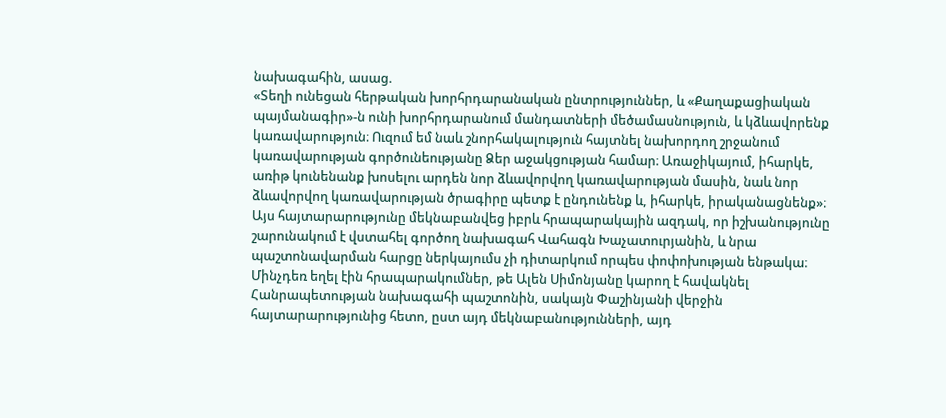նախագահին, ասաց.
«Տեղի ունեցան հերթական խորհրդարանական ընտրություններ, և «Քաղաքացիական պայմանագիր»-ն ունի խորհրդարանում մանդատների մեծամասնություն, և կձևավորենք կառավարություն։ Ուզում եմ նաև շնորհակալություն հայտնել նախորդող շրջանում կառավարության գործունեությանը Ձեր աջակցության համար։ Առաջիկայում, իհարկե, առիթ կունենանք խոսելու արդեն նոր ձևավորվող կառավարության մասին, նաև նոր ձևավորվող կառավարության ծրագիրը պետք է ընդունենք և, իհարկե, իրականացնենք»։
Այս հայտարարությունը մեկնաբանվեց իբրև հրապարակային ազդակ, որ իշխանությունը շարունակում է վստահել գործող նախագահ Վահագն Խաչատուրյանին, և նրա պաշտոնավարման հարցը ներկայումս չի դիտարկում որպես փոփոխության ենթակա։ Մինչդեռ եղել էին հրապարակումներ, թե Ալեն Սիմոնյանը կարող է հավակնել Հանրապետության նախագահի պաշտոնին, սակայն Փաշինյանի վերջին հայտարարությունից հետո, ըստ այդ մեկնաբանությունների, այդ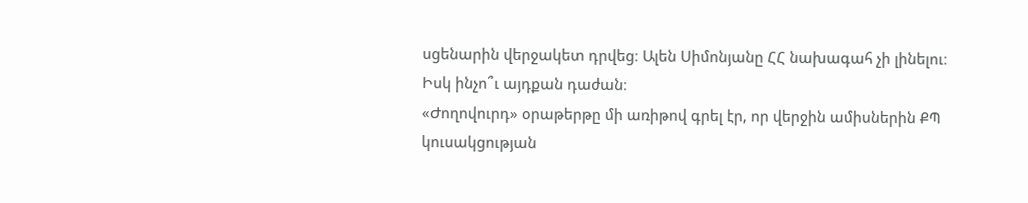սցենարին վերջակետ դրվեց։ Ալեն Սիմոնյանը ՀՀ նախագահ չի լինելու։
Իսկ ինչո՞ւ այդքան դաժան։
«Ժողովուրդ» օրաթերթը մի առիթով գրել էր, որ վերջին ամիսներին ՔՊ կուսակցության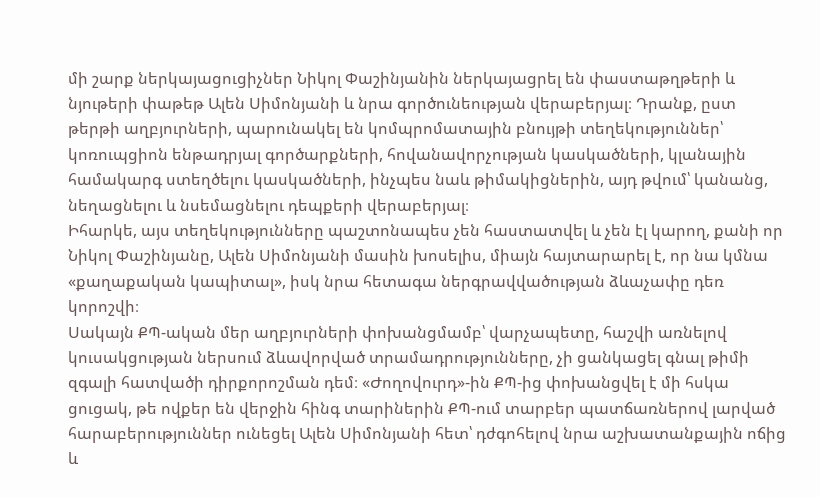մի շարք ներկայացուցիչներ Նիկոլ Փաշինյանին ներկայացրել են փաստաթղթերի և նյութերի փաթեթ Ալեն Սիմոնյանի և նրա գործունեության վերաբերյալ։ Դրանք, ըստ թերթի աղբյուրների, պարունակել են կոմպրոմատային բնույթի տեղեկություններ՝ կոռուպցիոն ենթադրյալ գործարքների, հովանավորչության կասկածների, կլանային համակարգ ստեղծելու կասկածների, ինչպես նաև թիմակիցներին, այդ թվում՝ կանանց, նեղացնելու և նսեմացնելու դեպքերի վերաբերյալ։
Իհարկե, այս տեղեկությունները պաշտոնապես չեն հաստատվել և չեն էլ կարող, քանի որ Նիկոլ Փաշինյանը, Ալեն Սիմոնյանի մասին խոսելիս, միայն հայտարարել է, որ նա կմնա «քաղաքական կապիտալ», իսկ նրա հետագա ներգրավվածության ձևաչափը դեռ կորոշվի։
Սակայն ՔՊ-ական մեր աղբյուրների փոխանցմամբ՝ վարչապետը, հաշվի առնելով կուսակցության ներսում ձևավորված տրամադրությունները, չի ցանկացել գնալ թիմի զգալի հատվածի դիրքորոշման դեմ։ «Ժողովուրդ»-ին ՔՊ-ից փոխանցվել է մի հսկա ցուցակ, թե ովքեր են վերջին հինգ տարիներին ՔՊ-ում տարբեր պատճառներով լարված հարաբերություններ ունեցել Ալեն Սիմոնյանի հետ՝ դժգոհելով նրա աշխատանքային ոճից և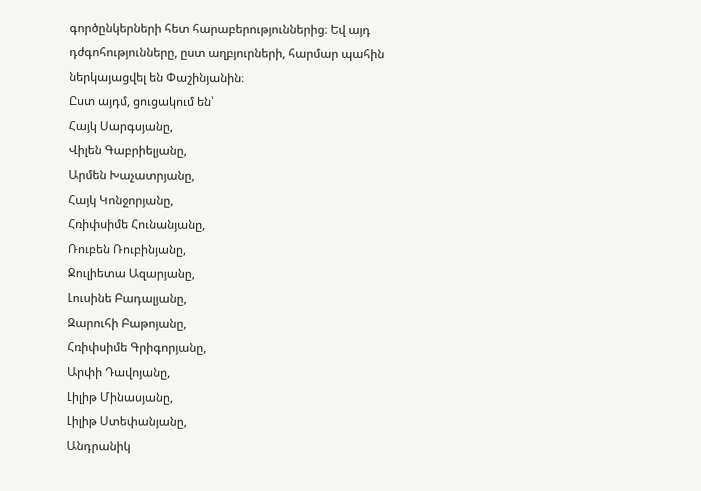գործընկերների հետ հարաբերություններից։ Եվ այդ դժգոհությունները, ըստ աղբյուրների, հարմար պահին ներկայացվել են Փաշինյանին։
Ըստ այդմ, ցուցակում են՝
Հայկ Սարգսյանը,
Վիլեն Գաբրիելյանը,
Արմեն Խաչատրյանը,
Հայկ Կոնջորյանը,
Հռիփսիմե Հունանյանը,
Ռուբեն Ռուբինյանը,
Ջուլիետա Ազարյանը,
Լուսինե Բադալյանը,
Զարուհի Բաթոյանը,
Հռիփսիմե Գրիգորյանը,
Արփի Դավոյանը,
Լիլիթ Մինասյանը,
Լիլիթ Ստեփանյանը,
Անդրանիկ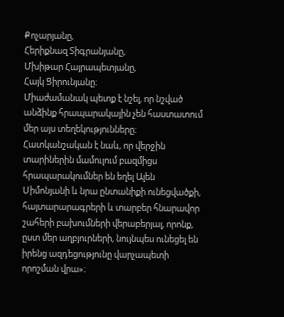Քոչարյանը,
Հերիքնազ Տիգրանյանը,
Մխիթար Հայրապետյանը,
Հայկ Ցիրունյանը։
Միաժամանակ պետք է նշել, որ նշված անձինք հրապարակային չեն հաստատում մեր այս տեղեկությունները։
Հատկանշական է նաև, որ վերջին տարիներին մամուլում բազմիցս հրապարակումներ են եղել Ալեն Սիմոնյանի և նրա ընտանիքի ունեցվածքի, հայտարարագրերի և տարբեր հնարավոր շահերի բախումների վերաբերյալ, որոնք, ըստ մեր աղբյուրների, նույնպես ունեցել են իրենց ազդեցությունը վարչապետի որոշման վրա»։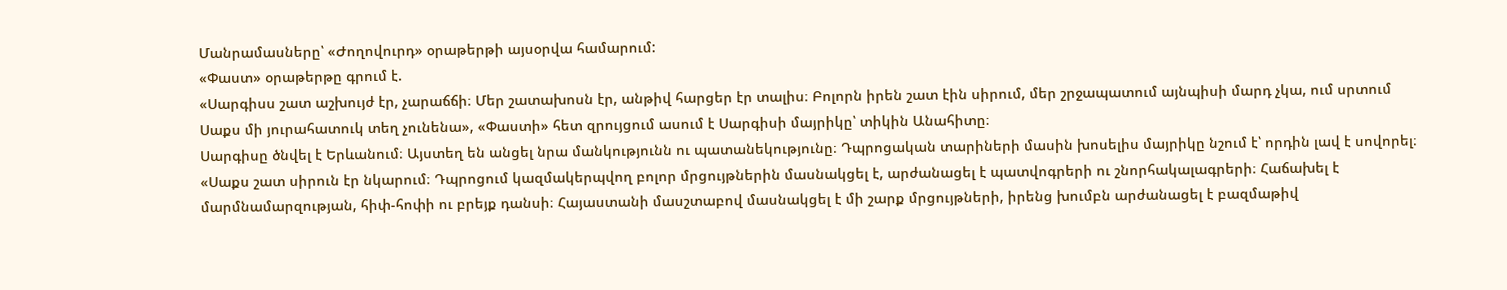Մանրամասները՝ «Ժողովուրդ» օրաթերթի այսօրվա համարում:
«Փաստ» օրաթերթը գրում է.
«Սարգիսս շատ աշխույժ էր, չարաճճի։ Մեր շատախոսն էր, անթիվ հարցեր էր տալիս։ Բոլորն իրեն շատ էին սիրում, մեր շրջապատում այնպիսի մարդ չկա, ում սրտում Սաքս մի յուրահատուկ տեղ չունենա», «Փաստի» հետ զրույցում ասում է Սարգիսի մայրիկը՝ տիկին Անահիտը։
Սարգիսը ծնվել է Երևանում։ Այստեղ են անցել նրա մանկությունն ու պատանեկությունը։ Դպրոցական տարիների մասին խոսելիս մայրիկը նշում է՝ որդին լավ է սովորել։ «Սաքս շատ սիրուն էր նկարում։ Դպրոցում կազմակերպվող բոլոր մրցույթներին մասնակցել է, արժանացել է պատվոգրերի ու շնորհակալագրերի։ Հաճախել է մարմնամարզության, հիփ-հոփի ու բրեյք դանսի։ Հայաստանի մասշտաբով մասնակցել է մի շարք մրցույթների, իրենց խումբն արժանացել է բազմաթիվ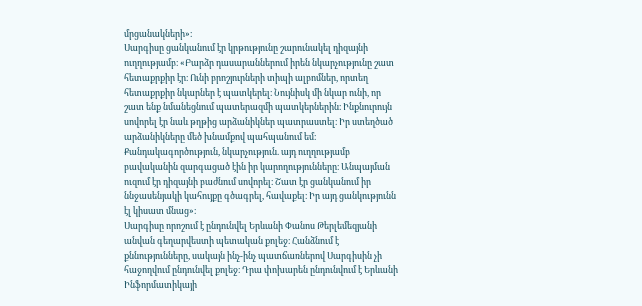մրցանակների»։
Սարգիսը ցանկանում էր կրթությունը շարունակել դիզայնի ուղղությամբ։ «Բարձր դասարաններում իրեն նկարչությունը շատ հետաքրքիր էր։ Ունի բրոշյուրների տիպի ալբոմներ, որտեղ հետաքրքիր նկարներ է պատկերել։ Նույնիսկ մի նկար ունի, որ շատ ենք նմանեցնում պատերազմի պատկերներին։ Ինքնուրույն սովորել էր նաև թղթից արձանիկներ պատրաստել։ Իր ստեղծած արձանիկները մեծ խնամքով պահպանում եմ։ Քանդակագործություն, նկարչություն. այդ ուղղությամբ բավականին զարգացած էին իր կարողությունները։ Անպայման ուզում էր դիզայնի բաժնում սովորել։ Շատ էր ցանկանում իր ննջասենյակի կահույքը գծագրել, հավաքել։ Իր այդ ցանկությունն էլ կիսատ մնաց»։
Սարգիսը որոշում է ընդունվել Երևանի Փանոս Թերլեմեզյանի անվան գեղարվեստի պետական քոլեջ։ Հանձնում է քննությունները, սակայն ինչ-ինչ պատճառներով Սարգիսին չի հաջողվում ընդունվել քոլեջ։ Դրա փոխարեն ընդունվում է Երևանի Ինֆորմատիկայի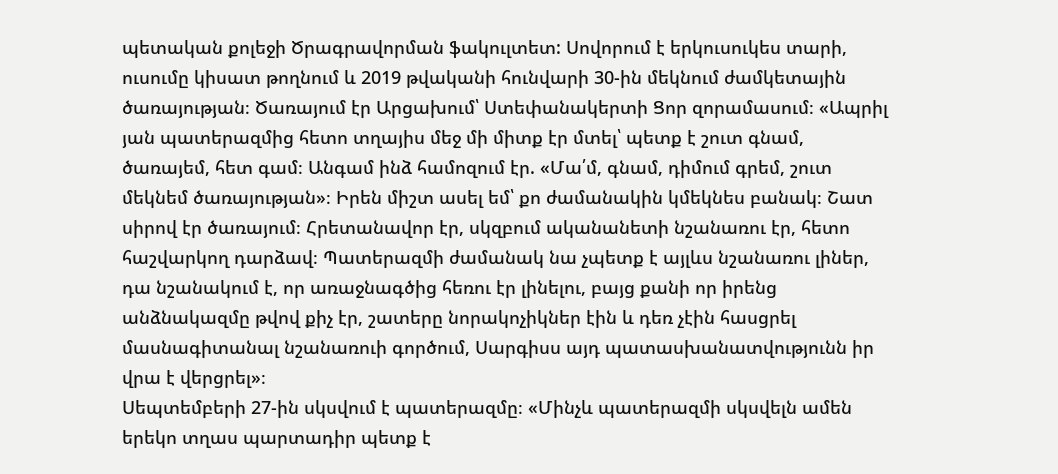պետական քոլեջի Ծրագրավորման ֆակուլտետ: Սովորում է երկուսուկես տարի, ուսումը կիսատ թողնում և 2019 թվականի հունվարի 30-ին մեկնում ժամկետային ծառայության։ Ծառայում էր Արցախում՝ Ստեփանակերտի Ցոր զորամասում։ «Ապրիլ յան պատերազմից հետո տղայիս մեջ մի միտք էր մտել՝ պետք է շուտ գնամ, ծառայեմ, հետ գամ։ Անգամ ինձ համոզում էր. «Մա՛մ, գնամ, դիմում գրեմ, շուտ մեկնեմ ծառայության»։ Իրեն միշտ ասել եմ՝ քո ժամանակին կմեկնես բանակ։ Շատ սիրով էր ծառայում։ Հրետանավոր էր, սկզբում ականանետի նշանառու էր, հետո հաշվարկող դարձավ։ Պատերազմի ժամանակ նա չպետք է այլևս նշանառու լիներ, դա նշանակում է, որ առաջնագծից հեռու էր լինելու, բայց քանի որ իրենց անձնակազմը թվով քիչ էր, շատերը նորակոչիկներ էին և դեռ չէին հասցրել մասնագիտանալ նշանառուի գործում, Սարգիսս այդ պատասխանատվությունն իր վրա է վերցրել»։
Սեպտեմբերի 27-ին սկսվում է պատերազմը։ «Մինչև պատերազմի սկսվելն ամեն երեկո տղաս պարտադիր պետք է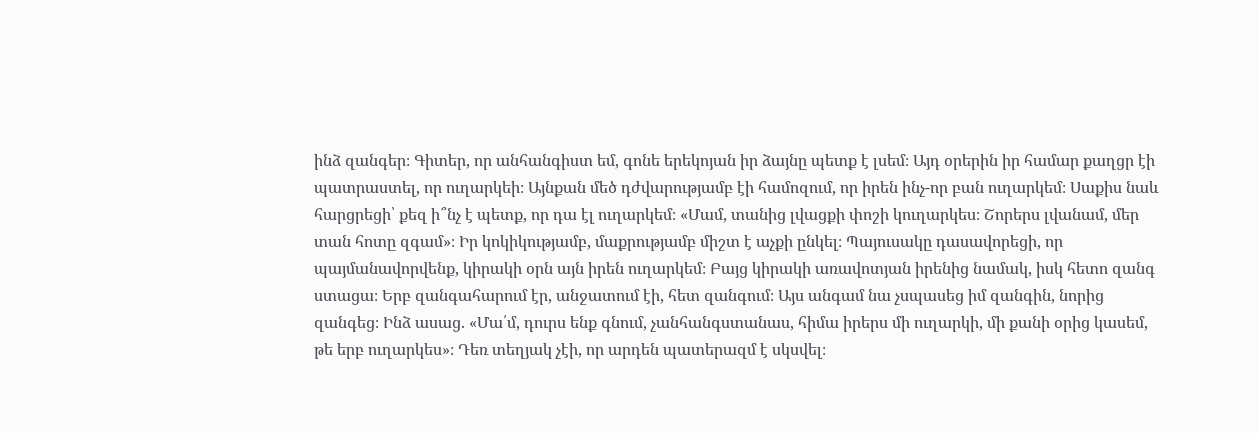ինձ զանգեր։ Գիտեր, որ անհանգիստ եմ, գոնե երեկոյան իր ձայնը պետք է լսեմ։ Այդ օրերին իր համար քաղցր էի պատրաստել, որ ուղարկեի։ Այնքան մեծ դժվարությամբ էի համոզում, որ իրեն ինչ-որ բան ուղարկեմ։ Սաքիս նաև հարցրեցի՝ քեզ ի՞նչ է պետք, որ դա էլ ուղարկեմ։ «Մամ, տանից լվացքի փոշի կուղարկես։ Շորերս լվանամ, մեր տան հոտը զգամ»։ Իր կոկիկությամբ, մաքրությամբ միշտ է աչքի ընկել։ Պայուսակը դասավորեցի, որ պայմանավորվենք, կիրակի օրն այն իրեն ուղարկեմ։ Բայց կիրակի առավոտյան իրենից նամակ, իսկ հետո զանգ ստացա։ Երբ զանգահարում էր, անջատում էի, հետ զանգում։ Այս անգամ նա չսպասեց իմ զանգին, նորից զանգեց։ Ինձ ասաց. «Մա՛մ, դուրս ենք գնում, չանհանգստանաս, հիմա իրերս մի ուղարկի, մի քանի օրից կասեմ, թե երբ ուղարկես»։ Դեռ տեղյակ չէի, որ արդեն պատերազմ է սկսվել։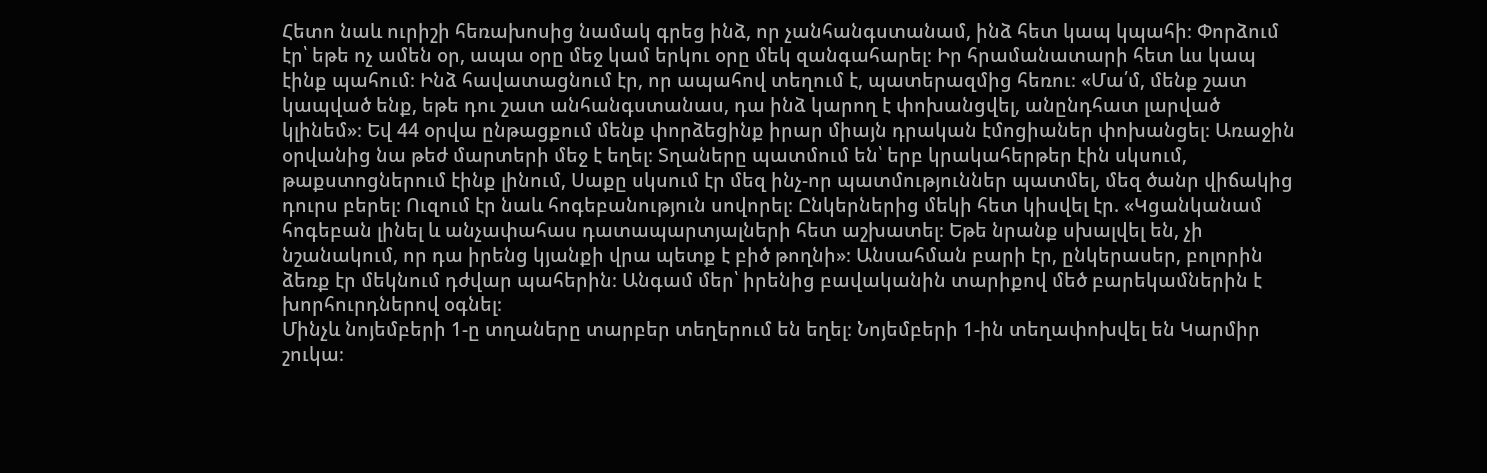Հետո նաև ուրիշի հեռախոսից նամակ գրեց ինձ, որ չանհանգստանամ, ինձ հետ կապ կպահի։ Փորձում էր՝ եթե ոչ ամեն օր, ապա օրը մեջ կամ երկու օրը մեկ զանգահարել։ Իր հրամանատարի հետ ևս կապ էինք պահում։ Ինձ հավատացնում էր, որ ապահով տեղում է, պատերազմից հեռու։ «Մա՛մ, մենք շատ կապված ենք, եթե դու շատ անհանգստանաս, դա ինձ կարող է փոխանցվել, անընդհատ լարված կլինեմ»։ Եվ 44 օրվա ընթացքում մենք փորձեցինք իրար միայն դրական էմոցիաներ փոխանցել։ Առաջին օրվանից նա թեժ մարտերի մեջ է եղել։ Տղաները պատմում են՝ երբ կրակահերթեր էին սկսում, թաքստոցներում էինք լինում, Սաքը սկսում էր մեզ ինչ-որ պատմություններ պատմել, մեզ ծանր վիճակից դուրս բերել։ Ուզում էր նաև հոգեբանություն սովորել։ Ընկերներից մեկի հետ կիսվել էր. «Կցանկանամ հոգեբան լինել և անչափահաս դատապարտյալների հետ աշխատել։ Եթե նրանք սխալվել են, չի նշանակում, որ դա իրենց կյանքի վրա պետք է բիծ թողնի»։ Անսահման բարի էր, ընկերասեր, բոլորին ձեռք էր մեկնում դժվար պահերին։ Անգամ մեր՝ իրենից բավականին տարիքով մեծ բարեկամներին է խորհուրդներով օգնել։
Մինչև նոյեմբերի 1-ը տղաները տարբեր տեղերում են եղել։ Նոյեմբերի 1-ին տեղափոխվել են Կարմիր շուկա։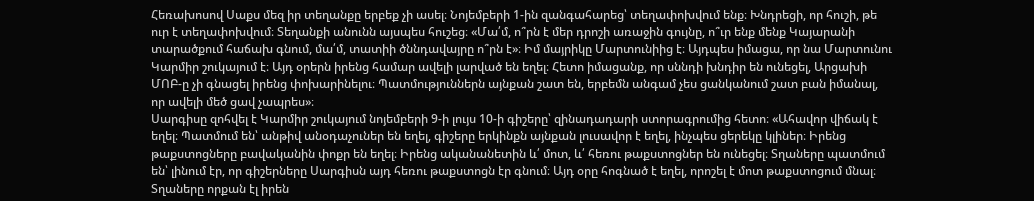Հեռախոսով Սաքս մեզ իր տեղանքը երբեք չի ասել։ Նոյեմբերի 1-ին զանգահարեց՝ տեղափոխվում ենք։ Խնդրեցի, որ հուշի, թե ուր է տեղափոխվում։ Տեղանքի անունն այսպես հուշեց։ «Մա՛մ, ո՞րն է մեր դրոշի առաջին գույնը, ո՞ւր ենք մենք Կայարանի տարածքում հաճախ գնում, մա՛մ, տատիի ծննդավայրը ո՞րն է»։ Իմ մայրիկը Մարտունիից է։ Այդպես իմացա, որ նա Մարտունու Կարմիր շուկայում է։ Այդ օրերն իրենց համար ավելի լարված են եղել։ Հետո իմացանք, որ սննդի խնդիր են ունեցել, Արցախի ՄՈԲ-ը չի գնացել իրենց փոխարինելու։ Պատմություններն այնքան շատ են, երբեմն անգամ չես ցանկանում շատ բան իմանալ, որ ավելի մեծ ցավ չապրես»։
Սարգիսը զոհվել է Կարմիր շուկայում նոյեմբերի 9-ի լույս 10-ի գիշերը՝ զինադադարի ստորագրումից հետո։ «Ահավոր վիճակ է եղել։ Պատմում են՝ անթիվ անօդաչուներ են եղել, գիշերը երկինքն այնքան լուսավոր է եղել, ինչպես ցերեկը կլիներ։ Իրենց թաքստոցները բավականին փոքր են եղել։ Իրենց ականանետին և՛ մոտ, և՛ հեռու թաքստոցներ են ունեցել։ Տղաները պատմում են՝ լինում էր, որ գիշերները Սարգիսն այդ հեռու թաքստոցն էր գնում։ Այդ օրը հոգնած է եղել, որոշել է մոտ թաքստոցում մնալ։ Տղաները որքան էլ իրեն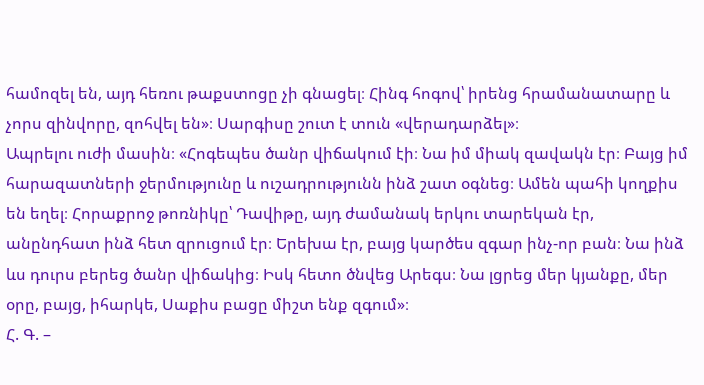համոզել են, այդ հեռու թաքստոցը չի գնացել։ Հինգ հոգով՝ իրենց հրամանատարը և չորս զինվորը, զոհվել են»։ Սարգիսը շուտ է տուն «վերադարձել»։
Ապրելու ուժի մասին։ «Հոգեպես ծանր վիճակում էի։ Նա իմ միակ զավակն էր։ Բայց իմ հարազատների ջերմությունը և ուշադրությունն ինձ շատ օգնեց։ Ամեն պահի կողքիս են եղել։ Հորաքրոջ թոռնիկը՝ Դավիթը, այդ ժամանակ երկու տարեկան էր, անընդհատ ինձ հետ զրուցում էր։ Երեխա էր, բայց կարծես զգար ինչ-որ բան։ Նա ինձ ևս դուրս բերեց ծանր վիճակից։ Իսկ հետո ծնվեց Արեգս։ Նա լցրեց մեր կյանքը, մեր օրը, բայց, իհարկե, Սաքիս բացը միշտ ենք զգում»։
Հ. Գ. –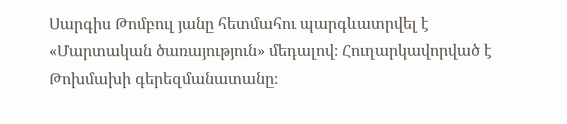Սարգիս Թոմբուլ յանը հետմահու պարգևատրվել է «Մարտական ծառայություն» մեդալով։ Հուղարկավորված է Թոխմախի գերեզմանատանը։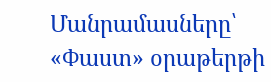Մանրամասները՝ «Փաստ» օրաթերթի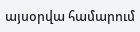այսօրվա համարում